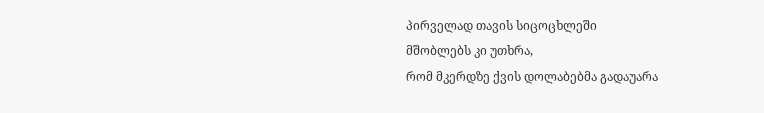პირველად თავის სიცოცხლეში
მშობლებს კი უთხრა,
რომ მკერდზე ქვის დოლაბებმა გადაუარა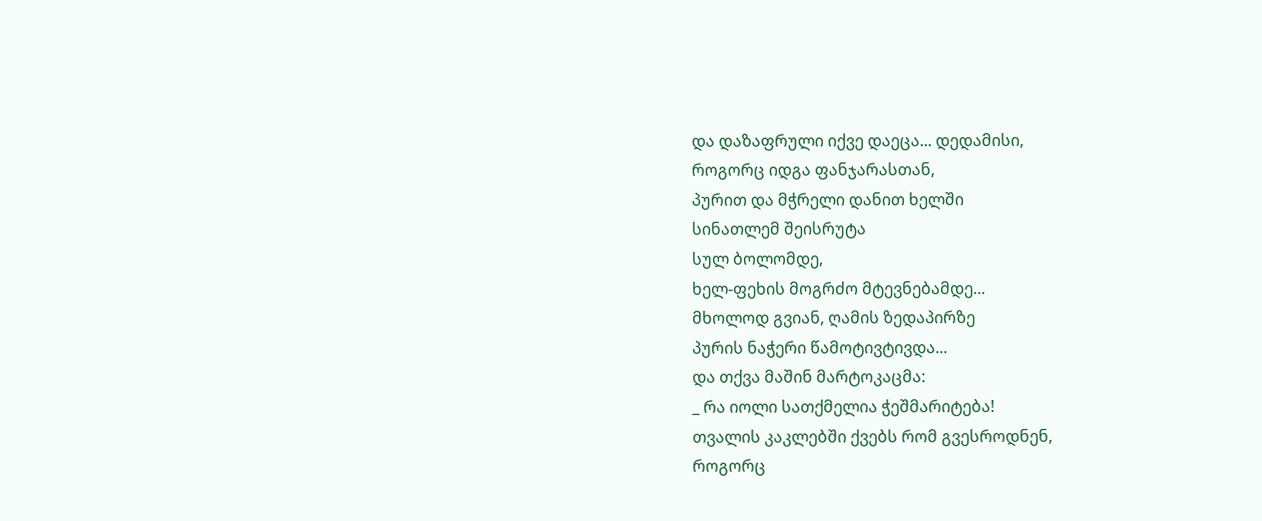და დაზაფრული იქვე დაეცა... დედამისი,
როგორც იდგა ფანჯარასთან,
პურით და მჭრელი დანით ხელში
სინათლემ შეისრუტა
სულ ბოლომდე,
ხელ-ფეხის მოგრძო მტევნებამდე...
მხოლოდ გვიან, ღამის ზედაპირზე
პურის ნაჭერი წამოტივტივდა...
და თქვა მაშინ მარტოკაცმა:
_ რა იოლი სათქმელია ჭეშმარიტება!
თვალის კაკლებში ქვებს რომ გვესროდნენ,
როგორც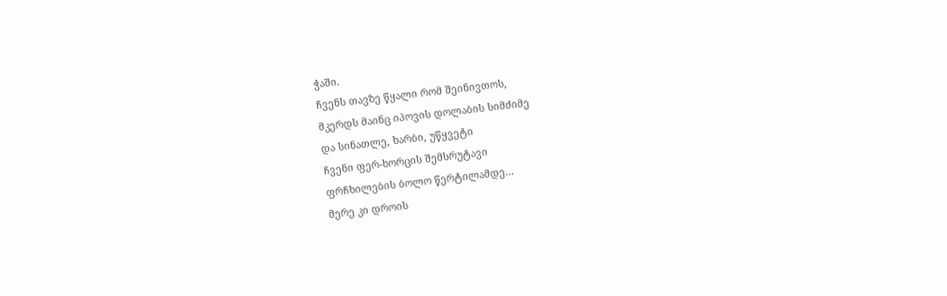ჭაში.
ჩვენს თავზე წყალი რომ შეინივთოს,
მკერდს მაინც იპოვის დოლაბის სიმძიმე
და სინათლე, ხარბი, უწყვეტი
ჩვენი ფერ-ხორცის შემსრუტავი
ფრჩხილების ბოლო წერტილამდე...
მერე კი დროის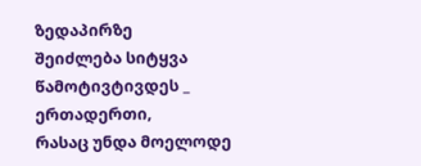ზედაპირზე
შეიძლება სიტყვა წამოტივტივდეს _
ერთადერთი,
რასაც უნდა მოელოდე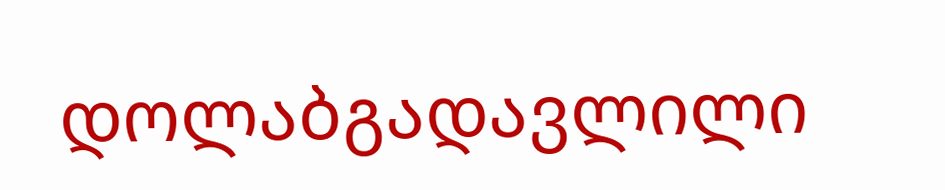დოლაბგადავლილი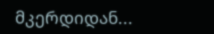მკერდიდან...